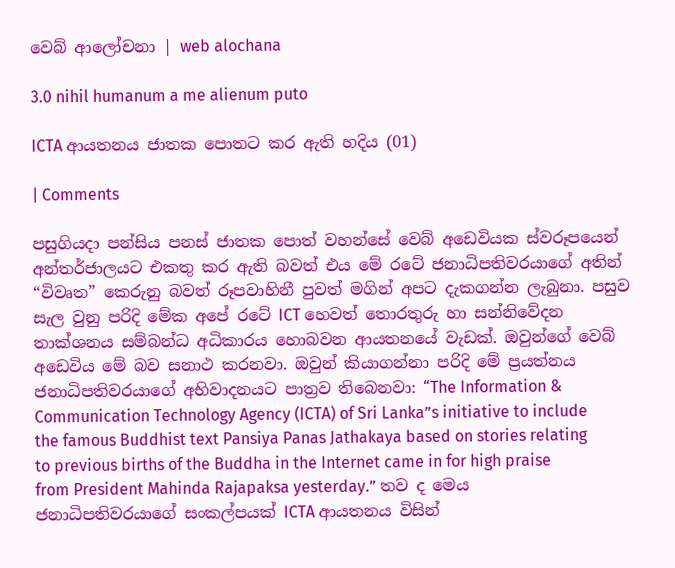වෙබ් ආලෝචනා | web alochana

3.0 nihil humanum a me alienum puto

ICTA ආයතනය ජාතක පොතට කර ඇති හදිය (01)

| Comments

පසුගියදා පන්සිය පනස් ජාතක පොත් වහන්සේ වෙබ් අඩෙවියක ස්වරූපයෙන් අන්තර්ජාලයට එකතු කර ඇති බවත් එය මේ රටේ ජනාධිපතිවරයාගේ අතින් “විවෘත” කෙරුනු බවත් රූපවාහිනී පුවත් මගින් අපට දැකගන්න ලැබුනා. පසුව සැල වුනු පරිදි මේක අපේ රටේ ICT හෙවත් තොරතුරු හා සන්නිවේදන තාක්ශනය සම්බන්ධ අධිකාරය හොබවන ආයතනයේ වැඩක්. ඔවුන්ගේ වෙබ් අඩෙවිය මේ බව සනාථ කරනවා. ඔවුන් කියාගන්නා පරිදි මේ ප්‍රයත්නය ජනාධිපතිවරයාගේ අභිවාදනයට පාත්‍රව තිබෙනවා: “The Information & Communication Technology Agency (ICTA) of Sri Lanka”s initiative to include the famous Buddhist text Pansiya Panas Jathakaya based on stories relating to previous births of the Buddha in the Internet came in for high praise from President Mahinda Rajapaksa yesterday.” තව ද මෙය ජනාධිපතිවරයාගේ සංකල්පයක් ICTA ආයතනය විසින්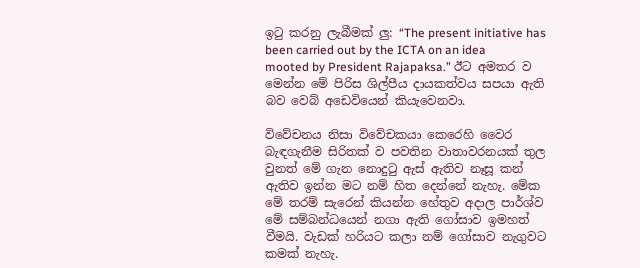ඉටු කරනු ලැබීමක් ලු: “The present initiative has been carried out by the ICTA on an idea mooted by President Rajapaksa.” ඊට අමතර ව මෙන්න මේ පිරිස ශිල්පීය දායකත්වය සපයා ඇති බව වෙබ් අඩෙවියෙන් කියැවෙනවා.

විවේචනය නිසා විවේචකයා කෙරෙහි වෛර බැඳගැනීම සිරිතක් ව පවතින වාතාවරනයක් තුල වුනත් මේ ගැන නොදුටු ඇස් ඇතිව නෑසූ කන් ඇතිව ඉන්න මට නම් හිත දෙන්නේ නැහැ. මේක මේ තරම් සැරෙන් කියන්න හේතුව අදාල පාර්ශ්ව මේ සම්බන්ධයෙන් නගා ඇති ගෝසාව ඉමහත් වීමයි. වැඩක් හරියට කලා නම් ගෝසාව නැගුවට කමක් නැහැ.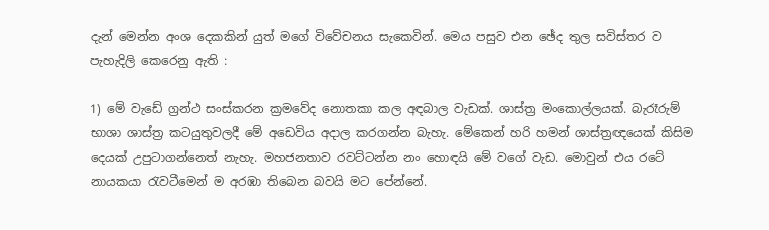දැන් මෙන්න අංශ දෙකකින් යුත් මගේ විවේචනය සැකෙවින්. මෙය පසුව එන ඡේද තුල සවිස්තර ව පැහැදිලි කෙරෙනු ඇති :

1) මේ වැඩේ ග්‍රන්ථ සංස්කරන ක්‍රමවේද නොතකා කල අඳබාල වැඩක්. ශාස්ත්‍ර මංකොල්ලයක්. බැරෑරුම් භාශා ශාස්ත්‍ර කටයුතුවලදී මේ අඩෙවිය අදාල කරගන්න බැහැ. මේකෙන් හරි හමන් ශාස්ත්‍රඥයෙක් කිසිම දෙයක් උපුටාගන්නෙත් නැහැ. මහජනතාව රවට්ටන්න නං හොඳයි මේ වගේ වැඩ. මොවුන් එය රටේ නායකයා රැවටීමෙන් ම අරඹා තිබෙන බවයි මට පේන්නේ.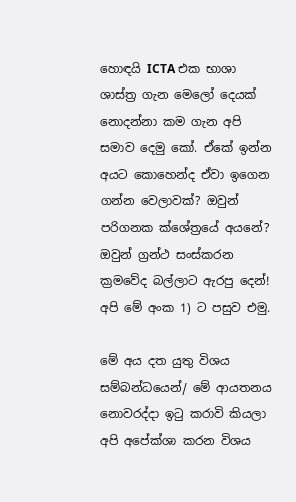හොඳයි ICTA එක භාශා ශාස්ත්‍ර ගැන මෙලෝ දෙයක් නොදන්නා කම ගැන අපි සමාව දෙමු කෝ. ඒකේ ඉන්න අයට කොහෙන්ද ඒවා ඉගෙන ගන්න වෙලාවක්? ඔවුන් පරිගනක ක්ශේත්‍රයේ අයනේ? ඔවුන් ග්‍රන්ථ සංස්කරන ක්‍රමවේද බල්ලාට ඇරපු දෙන්! අපි මේ අංක 1) ට පසුව එමු.

මේ අය දත යුතු විශය සම්බන්ධයෙන්/ මේ ආයතනය නොවරද්දා ඉටු කරාවි කියලා අපි අපේක්ශා කරන විශය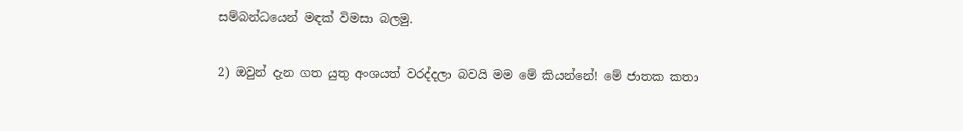සම්බන්ධයෙන් මඳක් විමසා බලමු.

2) ඔවුන් දැන ගත යුතු අංශයත් වරද්දලා බවයි මම මේ කියන්නේ! මේ ජාතක කතා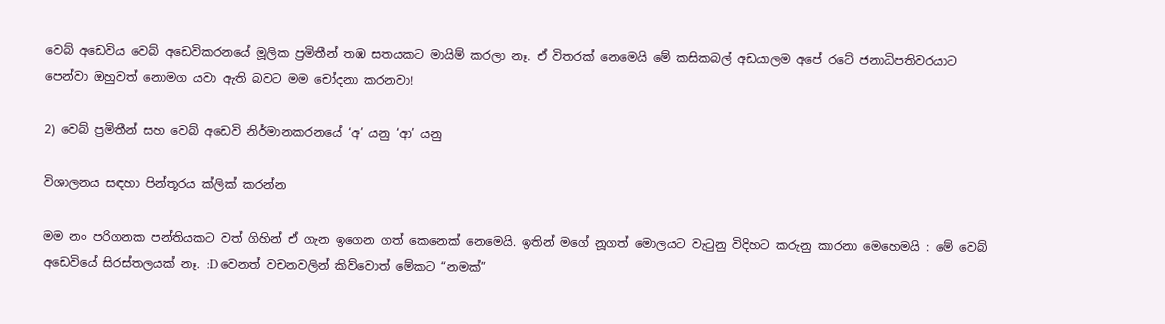වෙබ් අඩෙවිය වෙබ් අඩෙවිකරනයේ මූලික ප්‍රමිතීන් තඹ සතයකට මායිම් කරලා නෑ. ඒ විතරක් නෙමෙයි මේ කසිකබල් අඩයාලම අපේ රටේ ජනාධිපතිවරයාට පෙන්වා ඔහුවත් නොමග යවා ඇති බවට මම චෝදනා කරනවා!

2) වෙබ් ප්‍රමිතීන් සහ වෙබ් අඩෙවි නිර්මානකරනයේ ‘අ’ යනු ‘ආ’ යනු

විශාලනය සඳහා පින්තූරය ක්ලික් කරන්න

මම නං පරිගනක පන්තියකට වත් ගිහින් ඒ ගැන ඉගෙන ගත් කෙනෙක් නෙමෙයි. ඉතින් මගේ නූගත් මොලයට වැටුනු විදිහට කරුනු කාරනා මෙහෙමයි : මේ වෙබ් අඩෙවියේ සිරස්තලයක් නෑ. :D වෙනත් වචනවලින් කිව්වොත් මේකට “නමක්”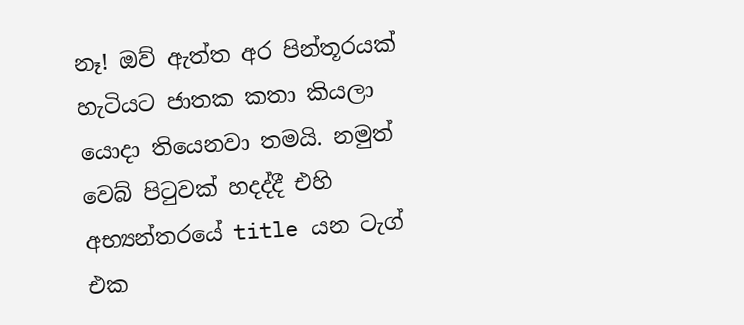නෑ! ඔව් ඇත්ත අර පින්තූරයක් හැටියට ජාතක කතා කියලා යොදා තියෙනවා තමයි. නමුත් වෙබ් පිටුවක් හදද්දී එහි අභ්‍යන්තරයේ title යන ටැග් එක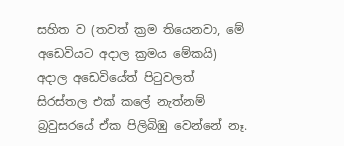සහිත ව (තවත් ක්‍රම තියෙනවා, මේ අඩෙවියට අදාල ක්‍රමය මේකයි) අදාල අඩෙවියේත් පිටුවලත් සිරස්තල එක් කලේ නැත්නම් බ්‍රවුසරයේ ඒක පිලිබිඹු වෙන්නේ නෑ.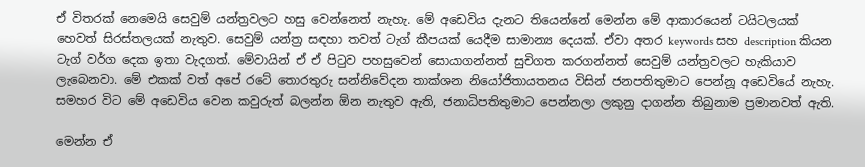ඒ විතරක් නෙමෙයි සෙවුම් යන්ත්‍රවලට හසු වෙන්නෙත් නැහැ. මේ අඩෙවිය දැනට තියෙන්නේ මෙන්න මේ ආකාරයෙන් ටයිටලයක් හෙවත් සිරස්තලයක් නැතුව. සෙවුම් යන්ත්‍ර සඳහා තවත් ටැග් කීපයක් යෙදීම සාමාන්‍ය දෙයක්. ඒවා අතර keywords සහ description කියන ටැග් වර්ග දෙක ඉතා වැදගත්. මේවායින් ඒ ඒ පිටුව පහසුවෙන් සොයාගන්නත් සුචිගත කරගන්නත් සෙවුම් යන්ත්‍රවලට හැකියාව ලැබෙනවා. මේ එකක් වත් අපේ රටේ තොරතුරු සන්නිවේදන තාක්ශන නියෝජිතායතනය විසින් ජනපතිතුමාට පෙන්නූ අඩෙවියේ නැහැ. සමහර විට මේ අඩෙවිය වෙන කවුරුත් බලන්න ඕන නැතුව ඇති, ජනාධිපතිතුමාට පෙන්නලා ලකුනු දාගන්න තිබුනාම ප්‍රමානවත් ඇති.

මෙන්න ඒ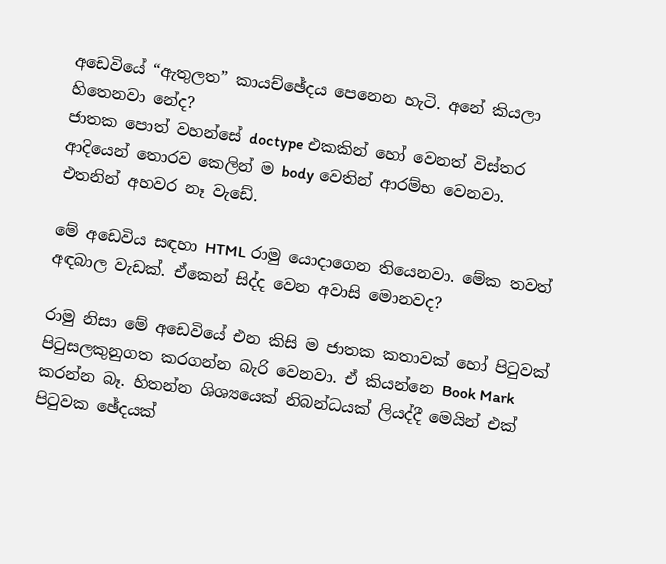අඩෙවියේ “ඇතුලත” කායච්ඡේදය පෙනෙන හැටි. අනේ කියලා හිතෙනවා නේද?
ජාතක පොත් වහන්සේ doctype එකකින් හෝ වෙනත් විස්තර ආදියෙන් තොරව කෙලින් ම body වෙතින් ආරම්භ වෙනවා. එතනින් අහවර නෑ වැඩේ.

මේ අඩෙවිය සඳහා HTML රාමු යොදාගෙන තියෙනවා. මේක තවත් අඳබාල වැඩක්. ඒකෙන් සිද්ද වෙන අවාසි මොනවද?

රාමු නිසා මේ අඩෙවියේ එන කිසි ම ජාතක කතාවක් හෝ පිටුවක් පිටුසලකුනුගත කරගන්න බැරි වෙනවා. ඒ කියන්නෙ Book Mark කරන්න බෑ. හිතන්න ශිශ්‍යයෙක් නිබන්ධයක් ලියද්දී මෙයින් එක් පිටුවක ඡේදයක්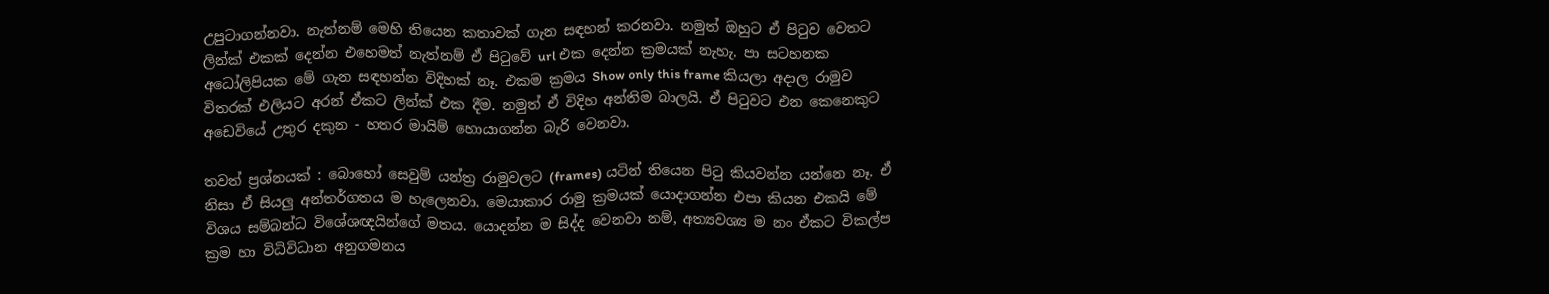උපුටාගන්නවා. නැත්නම් මෙහි තියෙන කතාවක් ගැන සඳහන් කරනවා. නමුත් ඔහුට ඒ පිටුව වෙතට ලින්ක් එකක් දෙන්න එහෙමත් නැත්නම් ඒ පිටුවේ url එක දෙන්න ක්‍රමයක් නැහැ. පා සටහනක අධෝලිපියක මේ ගැන සඳහන්න විදිහක් නෑ. එකම ක්‍රමය Show only this frame කියලා අදාල රාමුව විතරක් එලියට අරන් ඒකට ලින්ක් එක දීම. නමුත් ඒ විදිහ අන්තිම බාලයි. ඒ පිටුවට එන කෙනෙකුට අඩෙවියේ උතුර දකුන - හතර මායිම් හොයාගන්න බැරි වෙනවා.

තවත් ප්‍රශ්නයක් : බොහෝ සෙවුම් යන්ත්‍ර රාමුවලට (frames) යටින් තියෙන පිටු කියවන්න යන්නෙ නෑ. ඒ නිසා ඒ සියලු අන්තර්ගතය ම හැලෙනවා. මෙයාකාර රාමු ක්‍රමයක් යොදාගන්න එපා කියන එකයි මේ විශය සම්බන්ධ විශේශඥයින්ගේ මතය. යොදන්න ම සිද්ද වෙනවා නම්, අත්‍යවශ්‍ය ම නං ඒකට විකල්ප ක්‍රම හා විධිවිධාන අනුගමනය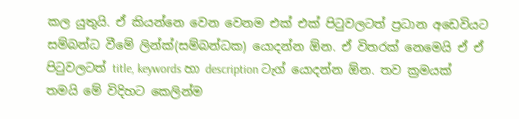කල යුතුයි. ඒ කියන්නෙ වෙන වෙනම එක් එක් පිටුවලටත් ප්‍රධාන අඩෙවියට සම්බන්ධ වීමේ ලින්ක්(සම්බන්ධක) යොදන්න ඕන. ඒ විතරක් නෙමෙයි ඒ ඒ පිටුවලටත් title, keywords හා description ටැග් යොදන්න ඕන. තව ක්‍රමයක් තමයි මේ විදිහට කෙලින්ම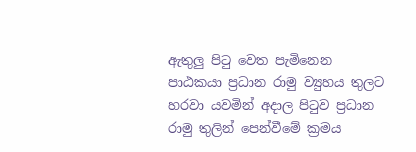ඇතුලු පිටු වෙත පැමිනෙන පාඨකයා ප්‍රධාන රාමු ව්‍යුහය තුලට හරවා යවමින් අදාල පිටුව ප්‍රධාන රාමු තුලින් පෙන්වීමේ ක්‍රමය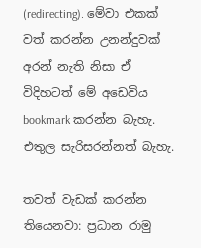(redirecting). මේවා එකක් වත් කරන්න උනන්දුවක් අරන් නැති නිසා ඒ විදිහටත් මේ අඩෙවිය bookmark කරන්න බැහැ. එතුල සැරිසරන්නත් බැහැ.

තවත් වැඩක් කරන්න තියෙනවා: ප්‍රධාන රාමු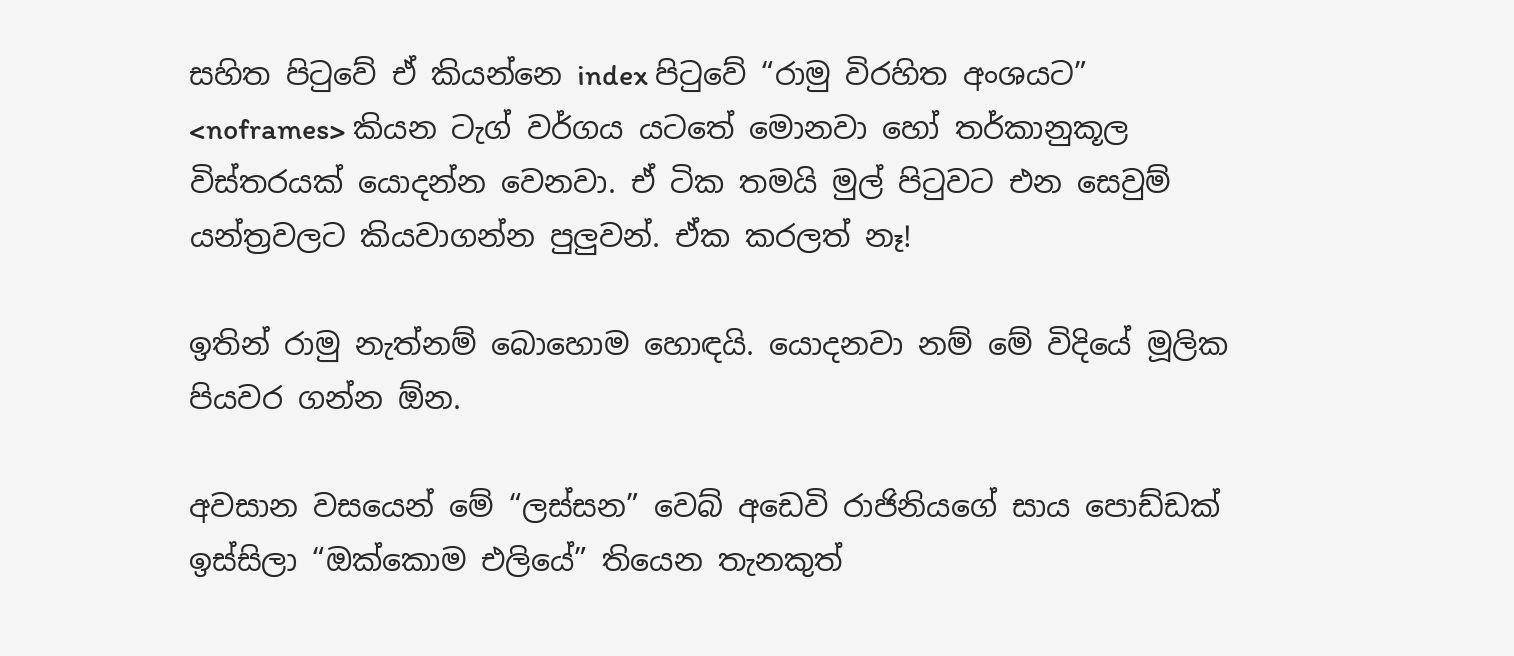සහිත පිටුවේ ඒ කියන්නෙ index පිටුවේ “රාමු විරහිත අංශයට” <noframes> කියන ටැග් වර්ගය යටතේ මොනවා හෝ තර්කානුකූල විස්තරයක් යොදන්න වෙනවා. ඒ ටික තමයි මුල් පිටුවට එන සෙවුම් යන්ත්‍රවලට කියවාගන්න පුලුවන්. ඒක කරලත් නෑ!

ඉතින් රාමු නැත්නම් බොහොම හොඳයි. යොදනවා නම් මේ විදියේ මූලික පියවර ගන්න ඕන.

අවසාන වසයෙන් මේ “ලස්සන” වෙබ් අඩෙවි රාජිනියගේ සාය පොඩ්ඩක් ඉස්සිලා “ඔක්කොම එලියේ” තියෙන තැනකුත්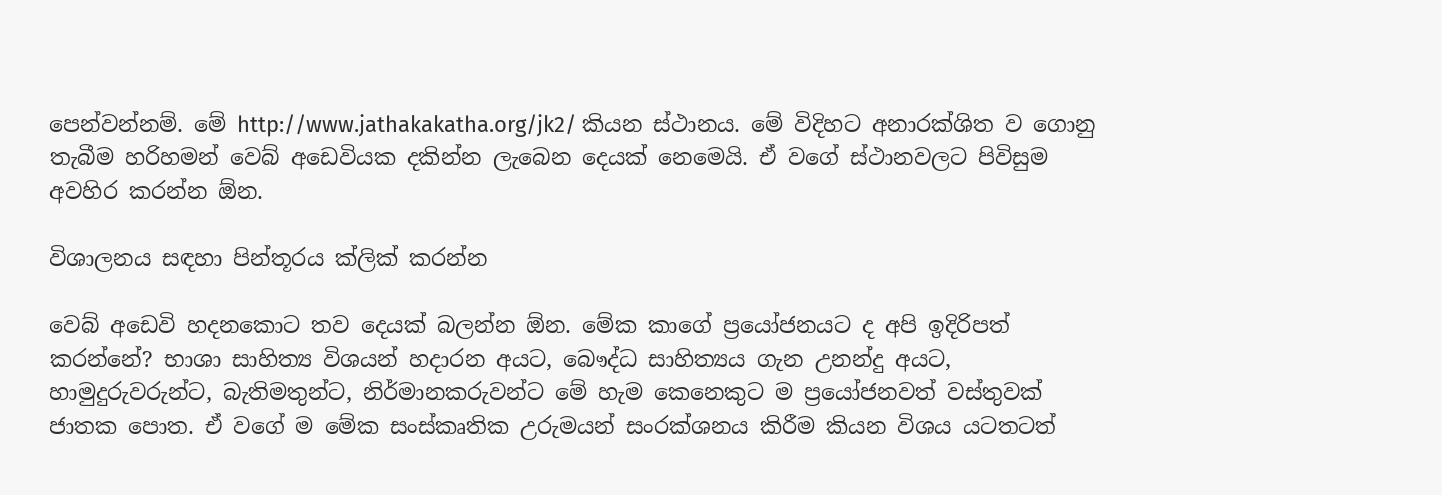පෙන්වන්නම්. මේ http://www.jathakakatha.org/jk2/ කියන ස්ථානය. මේ විදිහට අනාරක්ශිත ව ගොනු තැබීම හරිහමන් වෙබ් අඩෙවියක දකින්න ලැබෙන දෙයක් නෙමෙයි. ඒ වගේ ස්ථානවලට පිවිසුම අවහිර කරන්න ඕන.

විශාලනය සඳහා පින්තූරය ක්ලික් කරන්න

වෙබ් අඩෙවි හදනකොට තව දෙයක් බලන්න ඕන. මේක කාගේ ප්‍රයෝජනයට ද අපි ඉදිරිපත් කරන්නේ? භාශා සාහිත්‍ය විශයන් හදාරන අයට, බෞද්ධ සාහිත්‍යය ගැන උනන්දු අයට, හාමුදුරුවරුන්ට, බැතිමතුන්ට, නිර්මානකරුවන්ට මේ හැම කෙනෙකුට ම ප්‍රයෝජනවත් වස්තුවක් ජාතක පොත. ඒ වගේ ම මේක සංස්කෘතික උරුමයන් සංරක්ශනය කිරීම කියන විශය යටතටත්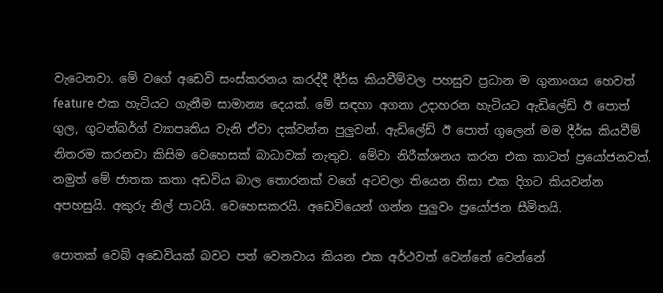වැටෙනවා. මේ වගේ අඩෙවි සංස්කරනය කරද්දී දීර්ඝ කියවීම්වල පහසුව ප්‍රධාන ම ගුනාංගය හෙවත් feature එක හැටියට ගැනීම සාමාන්‍ය දෙයක්. මේ සඳහා අගනා උදාහරන හැටියට ඇඩිලේඩ් ඊ පොත් ගුල, ගුටන්බර්ග් ව්‍යාපෘතිය වැනි ඒවා දක්වන්න පුලුවන්. ඇඩිලේඩ් ඊ පොත් ගුලෙන් මම දීර්ඝ කියවීම් නිතරම කරනවා කිසිම වෙහෙසක් බාධාවක් නැතුව. මේවා නිරීක්ශනය කරන එක කාටත් ප්‍රයෝජනවත්. නමුත් මේ ජාතක කතා අඩවිය බාල තොරනක් වගේ අටවලා තියෙන නිසා එක දිගට කියවන්න අපහසුයි. අකුරු නිල් පාටයි. වෙහෙසකරයි. අඩෙවියෙන් ගන්න පුලුවං ප්‍රයෝජන සීමිතයි.

පොතක් වෙබ් අඩෙවියක් බවට පත් වෙනවාය කියන එක අර්ථවත් වෙන්නේ වෙන්නේ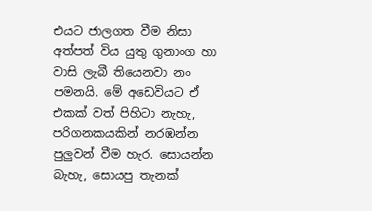එයට ජාලගත වීම නිසා අත්පත් විය යුතු ගුනාංග හා වාසි ලැබී තියෙනවා නං පමනයි. මේ අඩෙවියට ඒ එකක් වත් පිහිටා නැහැ, පරිගනකයකින් නරඹන්න පුලුවන් වීම හැර. සොයන්න බැහැ, සොයපු තැනක්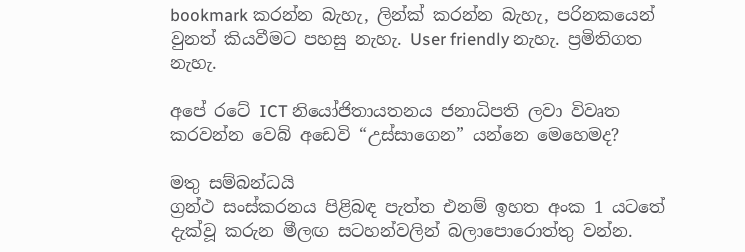bookmark කරන්න බැහැ, ලින්ක් කරන්න බැහැ, පරිනකයෙන් වුනත් කියවීමට පහසු නැහැ. User friendly නැහැ. ප්‍රමිතිගත නැහැ.

අපේ රටේ ICT නියෝජිතායතනය ජනාධිපති ලවා විවෘත කරවන්න වෙබ් අඩෙවි “උස්සාගෙන” යන්නෙ මෙහෙමද?

මතු සම්බන්ධයි
ග්‍රන්ථ සංස්කරනය පිළිබඳ පැත්ත එනම් ඉහත අංක 1 යටතේ දැක්වූ කරුන මීලඟ සටහන්වලින් බලාපොරොත්තු වන්න.